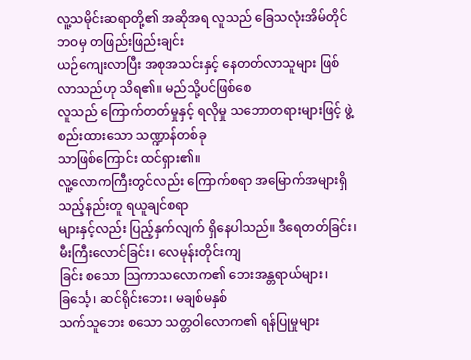လူ့သမိုင်းဆရာတို့၏ အဆိုအရ လူသည် ခြေသလုံးအိမ်တိုင်ဘဝမှ တဖြည်းဖြည်းချင်း
ယဉ်ကျေးလာပြီး အစုအသင်းနှင့် နေတတ်လာသူများ ဖြစ်လာသည်ဟု သိရ၏။ မည်သို့ပင်ဖြစ်စေ
လူသည် ကြောက်တတ်မှုနှင့် ရလိုမှု သဘောတရားများဖြင့် ဖွဲ့စည်းထားသော သဏ္ဍာန်တစ်ခု
သာဖြစ်ကြောင်း ထင်ရှား၏။
လူ့လောကကြီးတွင်လည်း ကြောက်စရာ အမြောက်အများရှိသည့်နည်းတူ ရယူချင်စရာ
များနှင့်လည်း ပြည့်နှက်လျက် ရှိနေပါသည်။ ဒီရေတတ်ခြင်း၊ မီးကြီးလောင်ခြင်း၊ လေမုန်းတိုင်းကျ
ခြင်း စသော သြကာသလောက၏ ဘေးအန္တရာယ်များ၊ ခြင်္သေ့၊ ဆင်ရိုင်းဘေး၊ မချစ်မနှစ်
သက်သူဘေး စသော သတ္တဝါလောက၏ ရန်ပြုမှုများ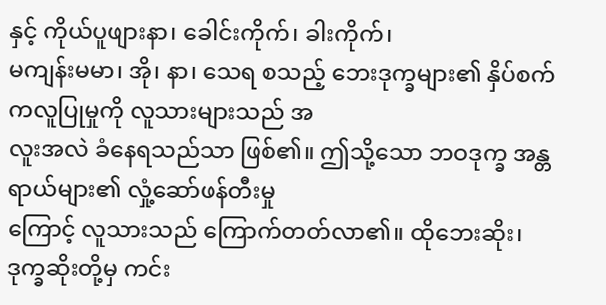နှင့် ကိုယ်ပူဖျားနာ၊ ခေါင်းကိုက်၊ ခါးကိုက်၊
မကျန်းမမာ၊ အို၊ နာ၊ သေရ စသည့် ဘေးဒုက္ခများ၏ နှိပ်စက်ကလူပြုမှုကို လူသားများသည် အ
လူးအလဲ ခံနေရသည်သာ ဖြစ်၏။ ဤသို့သော ဘဝဒုက္ခ အန္တရာယ်များ၏ လှုံ့ဆော်ဖန်တီးမှု
ကြောင့် လူသားသည် ကြောက်တတ်လာ၏။ ထိုဘေးဆိုး၊ ဒုက္ခဆိုးတို့မှ ကင်း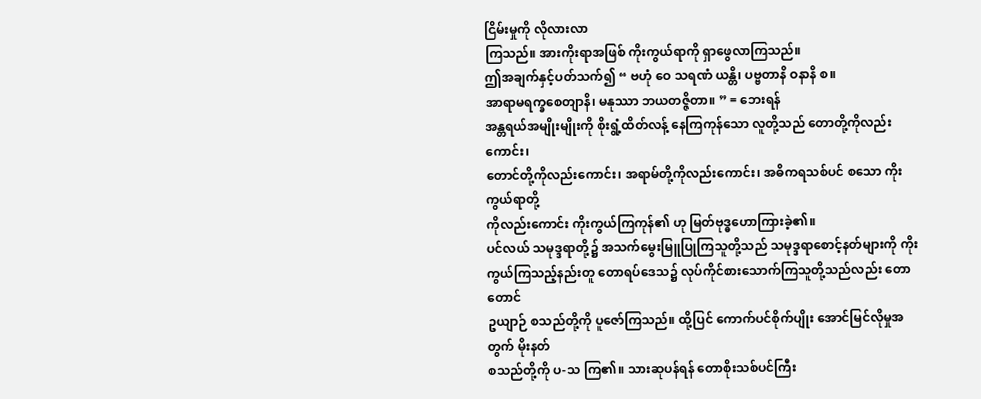ငြိမ်းမှုကို လိုလားလာ
ကြသည်။ အားကိုးရာအဖြစ် ကိုးကွယ်ရာကို ရှာဖွေလာကြသည်။
ဤအချက်နှင့်ပတ်သက်၍ “ ဗဟုံ ဝေ သရဏံ ယန္တိ၊ ပဗ္ဗတာနိ ဝနာနိ စ။
အာရာမရက္ခစေတျာနိ၊ မနုဿာ ဘယတဇ္ဇိတာ။ ” = ဘေးရန်
အန္တရယ်အမျိုးမျိုးကို စိုးရွံ့ထိတ်လန့် နေကြကုန်သော လူတို့သည် တောတို့ကိုလည်းကောင်း၊
တောင်တို့ကိုလည်းကောင်း၊ အရာမ်တို့ကိုလည်းကောင်း၊ အဓိကရသစ်ပင် စသော ကိုးကွယ်ရာတို့
ကိုလည်းကောင်း ကိုးကွယ်ကြကုန်၏ ဟု မြတ်ဗုဒ္ဓဟောကြားခဲ့၏။
ပင်လယ် သမုဒ္ဒရာတို့၌ အသက်မွေးမြူပြုကြသူတို့သည် သမုဒ္ဒရာစောင့်နတ်များကို ကိုး
ကွယ်ကြသည့်နည်းတူ တောရပ်ဒေသ၌ လုပ်ကိုင်စားသောက်ကြသူတို့သည်လည်း တောတောင်
ဥယျာဉ် စသည်တို့ကို ပူဇော်ကြသည်။ ထို့ပြင် ကောက်ပင်စိုက်ပျိုး အောင်မြင်လိုမှုအတွက် မိုးနတ်
စသည်တို့ကို ပ-သ ကြ၏။ သားဆုပန်ရန် တောစိုးသစ်ပင်ကြီး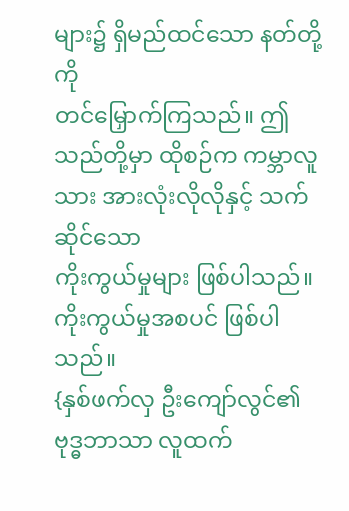များ၌ ရှိမည်ထင်သော နတ်တို့ကို
တင်မြှောက်ကြသည်။ ဤသည်တို့မှာ ထိုစဉ်က ကမ္ဘာလူသား အားလုံးလိုလိုနှင့် သက်ဆိုင်သော
ကိုးကွယ်မှုများ ဖြစ်ပါသည်။ ကိုးကွယ်မှုအစပင် ဖြစ်ပါသည်။
{နှစ်ဖက်လှ ဦးကျော်လွင်၏ ဗုဒ္ဓဘာသာ လူထက်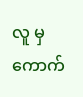လူ မှ ကောက်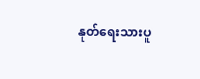နုတ်ရေးသားပူ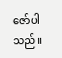ဇော်ပါသည်။